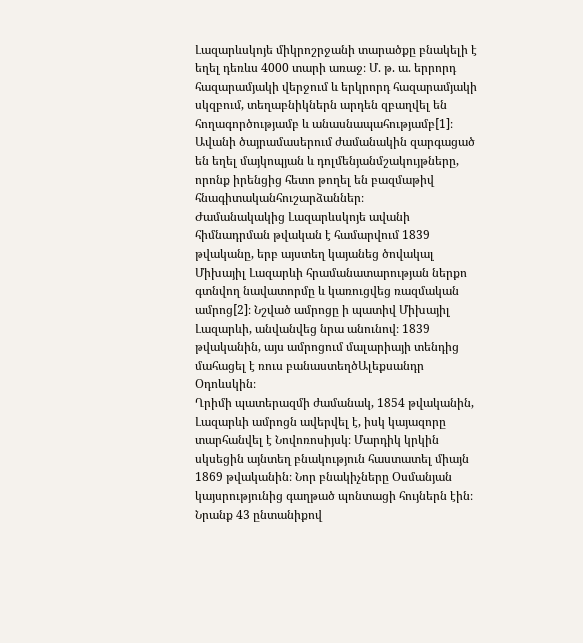Լազարևսկոյե միկրոշրջանի տարածքը բնակելի է եղել դեռևս 4000 տարի առաջ։ Մ. թ. ա. երրորդ հազարամյակի վերջում և երկրորդ հազարամյակի սկզբում, տեղաբնիկներն արդեն զբաղվել են հողագործությամբ և անասնապահությամբ[1]։ Ավանի ծայրամասերում ժամանակին զարգացած են եղել մայկոպյան և դոլմենյանմշակույթները, որոնք իրենցից հետո թողել են բազմաթիվ հնագիտականհուշարձաններ։
Ժամանակակից Լազարևսկոյե ավանի հիմնադրման թվական է համարվում 1839 թվականը, երբ այստեղ կայանեց ծովակալ Միխայիլ Լազարևի հրամանատարության ներքո գտնվող նավատորմը և կառուցվեց ռազմական ամրոց[2]։ Նշված ամրոցը ի պատիվ Միխայիլ Լազարևի, անվանվեց նրա անունով։ 1839 թվականին, այս ամրոցում մալարիայի տենդից մահացել է ռուս բանաստեղծԱլեքսանդր Օդոևսկին։
Ղրիմի պատերազմի ժամանակ, 1854 թվականին, Լազարևի ամրոցն ավերվել է, իսկ կայազորը տարհանվել է Նովոռոսիյսկ։ Մարդիկ կրկին սկսեցին այնտեղ բնակություն հաստատել միայն 1869 թվականին։ Նոր բնակիչները Օսմանյան կայսրությունից գաղթած պոնտացի հույներն էին։ Նրանք 43 ընտանիքով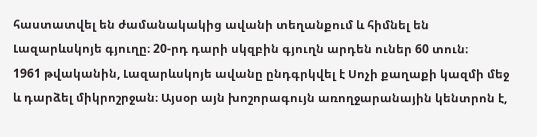հաստատվել են ժամանակակից ավանի տեղանքում և հիմնել են Լազարևսկոյե գյուղը։ 20-րդ դարի սկզբին գյուղն արդեն ուներ 60 տուն։
1961 թվականին, Լազարևսկոյե ավանը ընդգրկվել է Սոչի քաղաքի կազմի մեջ և դարձել միկրոշրջան։ Այսօր այն խոշորագույն առողջարանային կենտրոն է,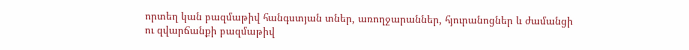որտեղ կան բազմաթիվ հանգստյան տներ, առողջարաններ, հյուրանոցներ և ժամանցի ու զվարճանքի բազմաթիվ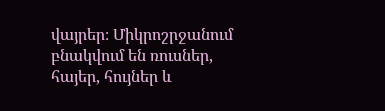վայրեր։ Միկրոշրջանում բնակվում են ռուսներ, հայեր, հույներ և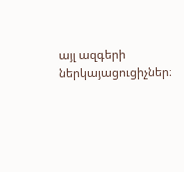այլ ազգերի ներկայացուցիչներ։